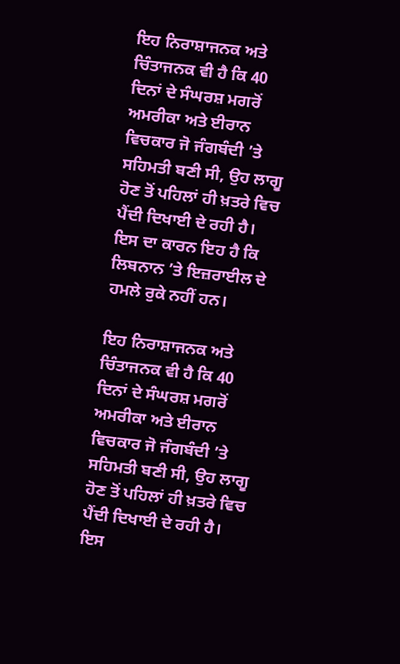ਇਹ ਨਿਰਾਸ਼ਾਜਨਕ ਅਤੇ ਚਿੰਤਾਜਨਕ ਵੀ ਹੈ ਕਿ 40 ਦਿਨਾਂ ਦੇ ਸੰਘਰਸ਼ ਮਗਰੋਂ ਅਮਰੀਕਾ ਅਤੇ ਈਰਾਨ ਵਿਚਕਾਰ ਜੋ ਜੰਗਬੰਦੀ ’ਤੇ ਸਹਿਮਤੀ ਬਣੀ ਸੀ, ਉਹ ਲਾਗੂ ਹੋਣ ਤੋਂ ਪਹਿਲਾਂ ਹੀ ਖ਼ਤਰੇ ਵਿਚ ਪੈਂਦੀ ਦਿਖਾਈ ਦੇ ਰਹੀ ਹੈ। ਇਸ ਦਾ ਕਾਰਨ ਇਹ ਹੈ ਕਿ ਲਿਬਨਾਨ ’ਤੇ ਇਜ਼ਰਾਈਲ ਦੇ ਹਮਲੇ ਰੁਕੇ ਨਹੀਂ ਹਨ।

ਇਹ ਨਿਰਾਸ਼ਾਜਨਕ ਅਤੇ ਚਿੰਤਾਜਨਕ ਵੀ ਹੈ ਕਿ 40 ਦਿਨਾਂ ਦੇ ਸੰਘਰਸ਼ ਮਗਰੋਂ ਅਮਰੀਕਾ ਅਤੇ ਈਰਾਨ ਵਿਚਕਾਰ ਜੋ ਜੰਗਬੰਦੀ ’ਤੇ ਸਹਿਮਤੀ ਬਣੀ ਸੀ, ਉਹ ਲਾਗੂ ਹੋਣ ਤੋਂ ਪਹਿਲਾਂ ਹੀ ਖ਼ਤਰੇ ਵਿਚ ਪੈਂਦੀ ਦਿਖਾਈ ਦੇ ਰਹੀ ਹੈ। ਇਸ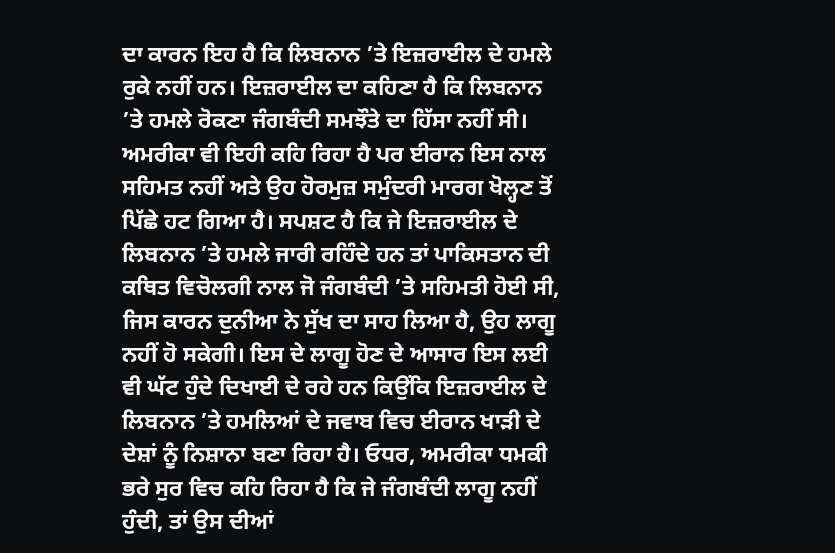ਦਾ ਕਾਰਨ ਇਹ ਹੈ ਕਿ ਲਿਬਨਾਨ ’ਤੇ ਇਜ਼ਰਾਈਲ ਦੇ ਹਮਲੇ ਰੁਕੇ ਨਹੀਂ ਹਨ। ਇਜ਼ਰਾਈਲ ਦਾ ਕਹਿਣਾ ਹੈ ਕਿ ਲਿਬਨਾਨ ’ਤੇ ਹਮਲੇ ਰੋਕਣਾ ਜੰਗਬੰਦੀ ਸਮਝੌਤੇ ਦਾ ਹਿੱਸਾ ਨਹੀਂ ਸੀ। ਅਮਰੀਕਾ ਵੀ ਇਹੀ ਕਹਿ ਰਿਹਾ ਹੈ ਪਰ ਈਰਾਨ ਇਸ ਨਾਲ ਸਹਿਮਤ ਨਹੀਂ ਅਤੇ ਉਹ ਹੋਰਮੁਜ਼ ਸਮੁੰਦਰੀ ਮਾਰਗ ਖੋਲ੍ਹਣ ਤੋਂ ਪਿੱਛੇ ਹਟ ਗਿਆ ਹੈ। ਸਪਸ਼ਟ ਹੈ ਕਿ ਜੇ ਇਜ਼ਰਾਈਲ ਦੇ ਲਿਬਨਾਨ ’ਤੇ ਹਮਲੇ ਜਾਰੀ ਰਹਿੰਦੇ ਹਨ ਤਾਂ ਪਾਕਿਸਤਾਨ ਦੀ ਕਥਿਤ ਵਿਚੋਲਗੀ ਨਾਲ ਜੋ ਜੰਗਬੰਦੀ ’ਤੇ ਸਹਿਮਤੀ ਹੋਈ ਸੀ, ਜਿਸ ਕਾਰਨ ਦੁਨੀਆ ਨੇ ਸੁੱਖ ਦਾ ਸਾਹ ਲਿਆ ਹੈ, ਉਹ ਲਾਗੂ ਨਹੀਂ ਹੋ ਸਕੇਗੀ। ਇਸ ਦੇ ਲਾਗੂ ਹੋਣ ਦੇ ਆਸਾਰ ਇਸ ਲਈ ਵੀ ਘੱਟ ਹੁੰਦੇ ਦਿਖਾਈ ਦੇ ਰਹੇ ਹਨ ਕਿਉਂਕਿ ਇਜ਼ਰਾਈਲ ਦੇ ਲਿਬਨਾਨ ’ਤੇ ਹਮਲਿਆਂ ਦੇ ਜਵਾਬ ਵਿਚ ਈਰਾਨ ਖਾੜੀ ਦੇ ਦੇਸ਼ਾਂ ਨੂੰ ਨਿਸ਼ਾਨਾ ਬਣਾ ਰਿਹਾ ਹੈ। ਓਧਰ, ਅਮਰੀਕਾ ਧਮਕੀ ਭਰੇ ਸੁਰ ਵਿਚ ਕਹਿ ਰਿਹਾ ਹੈ ਕਿ ਜੇ ਜੰਗਬੰਦੀ ਲਾਗੂ ਨਹੀਂ ਹੁੰਦੀ, ਤਾਂ ਉਸ ਦੀਆਂ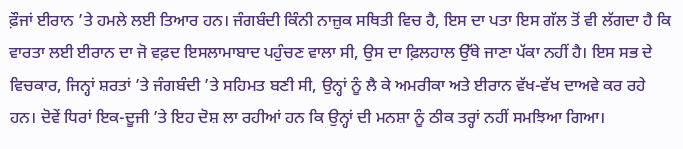ਫ਼ੌਜਾਂ ਈਰਾਨ ’ਤੇ ਹਮਲੇ ਲਈ ਤਿਆਰ ਹਨ। ਜੰਗਬੰਦੀ ਕਿੰਨੀ ਨਾਜ਼ੁਕ ਸਥਿਤੀ ਵਿਚ ਹੈ, ਇਸ ਦਾ ਪਤਾ ਇਸ ਗੱਲ ਤੋਂ ਵੀ ਲੱਗਦਾ ਹੈ ਕਿ ਵਾਰਤਾ ਲਈ ਈਰਾਨ ਦਾ ਜੋ ਵਫ਼ਦ ਇਸਲਾਮਾਬਾਦ ਪਹੁੰਚਣ ਵਾਲਾ ਸੀ, ਉਸ ਦਾ ਫ਼ਿਲਹਾਲ ਉੱਥੇ ਜਾਣਾ ਪੱਕਾ ਨਹੀਂ ਹੈ। ਇਸ ਸਭ ਦੇ ਵਿਚਕਾਰ, ਜਿਨ੍ਹਾਂ ਸ਼ਰਤਾਂ ’ਤੇ ਜੰਗਬੰਦੀ ’ਤੇ ਸਹਿਮਤ ਬਣੀ ਸੀ, ਉਨ੍ਹਾਂ ਨੂੰ ਲੈ ਕੇ ਅਮਰੀਕਾ ਅਤੇ ਈਰਾਨ ਵੱਖ-ਵੱਖ ਦਾਅਵੇ ਕਰ ਰਹੇ ਹਨ। ਦੋਵੇਂ ਧਿਰਾਂ ਇਕ-ਦੂਜੀ ’ਤੇ ਇਹ ਦੋਸ਼ ਲਾ ਰਹੀਆਂ ਹਨ ਕਿ ਉਨ੍ਹਾਂ ਦੀ ਮਨਸ਼ਾ ਨੂੰ ਠੀਕ ਤਰ੍ਹਾਂ ਨਹੀਂ ਸਮਝਿਆ ਗਿਆ।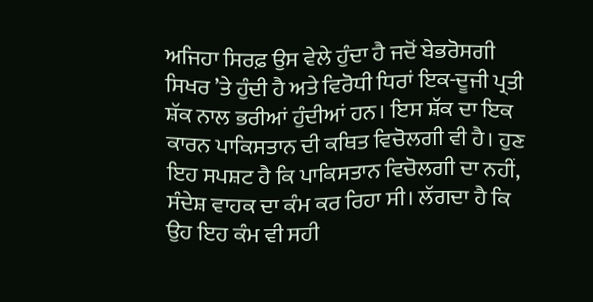ਅਜਿਹਾ ਸਿਰਫ਼ ਉਸ ਵੇਲੇ ਹੁੰਦਾ ਹੈ ਜਦੋਂ ਬੇਭਰੋਸਗੀ ਸਿਖਰ ’ਤੇ ਹੁੰਦੀ ਹੈ ਅਤੇ ਵਿਰੋਧੀ ਧਿਰਾਂ ਇਕ-ਦੂਜੀ ਪ੍ਰਤੀ ਸ਼ੱਕ ਨਾਲ ਭਰੀਆਂ ਹੁੰਦੀਆਂ ਹਨ। ਇਸ ਸ਼ੱਕ ਦਾ ਇਕ ਕਾਰਨ ਪਾਕਿਸਤਾਨ ਦੀ ਕਥਿਤ ਵਿਚੋਲਗੀ ਵੀ ਹੈ। ਹੁਣ ਇਹ ਸਪਸ਼ਟ ਹੈ ਕਿ ਪਾਕਿਸਤਾਨ ਵਿਚੋਲਗੀ ਦਾ ਨਹੀਂ, ਸੰਦੇਸ਼ ਵਾਹਕ ਦਾ ਕੰਮ ਕਰ ਰਿਹਾ ਸੀ। ਲੱਗਦਾ ਹੈ ਕਿ ਉਹ ਇਹ ਕੰਮ ਵੀ ਸਹੀ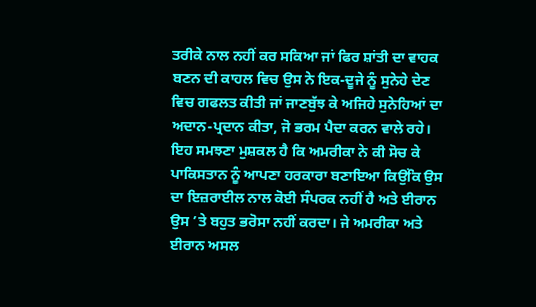ਤਰੀਕੇ ਨਾਲ ਨਹੀਂ ਕਰ ਸਕਿਆ ਜਾਂ ਫਿਰ ਸ਼ਾਂਤੀ ਦਾ ਵਾਹਕ ਬਣਨ ਦੀ ਕਾਹਲ ਵਿਚ ਉਸ ਨੇ ਇਕ-ਦੂਜੇ ਨੂੰ ਸੁਨੇਹੇ ਦੇਣ ਵਿਚ ਗਫਲਤ ਕੀਤੀ ਜਾਂ ਜਾਣਬੁੱਝ ਕੇ ਅਜਿਹੇ ਸੁਨੇਹਿਆਂ ਦਾ ਅਦਾਨ-ਪ੍ਰਦਾਨ ਕੀਤਾ, ਜੋ ਭਰਮ ਪੈਦਾ ਕਰਨ ਵਾਲੇ ਰਹੇ। ਇਹ ਸਮਝਣਾ ਮੁਸ਼ਕਲ ਹੈ ਕਿ ਅਮਰੀਕਾ ਨੇ ਕੀ ਸੋਚ ਕੇ ਪਾਕਿਸਤਾਨ ਨੂੰ ਆਪਣਾ ਹਰਕਾਰਾ ਬਣਾਇਆ ਕਿਉਂਕਿ ਉਸ ਦਾ ਇਜ਼ਰਾਈਲ ਨਾਲ ਕੋਈ ਸੰਪਰਕ ਨਹੀਂ ਹੈ ਅਤੇ ਈਰਾਨ ਉਸ ’ਤੇ ਬਹੁਤ ਭਰੋਸਾ ਨਹੀਂ ਕਰਦਾ। ਜੇ ਅਮਰੀਕਾ ਅਤੇ ਈਰਾਨ ਅਸਲ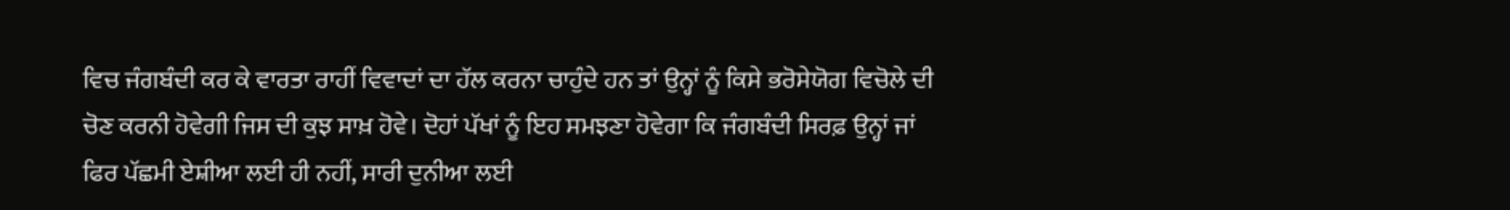ਵਿਚ ਜੰਗਬੰਦੀ ਕਰ ਕੇ ਵਾਰਤਾ ਰਾਹੀਂ ਵਿਵਾਦਾਂ ਦਾ ਹੱਲ ਕਰਨਾ ਚਾਹੁੰਦੇ ਹਨ ਤਾਂ ਉਨ੍ਹਾਂ ਨੂੰ ਕਿਸੇ ਭਰੋਸੇਯੋਗ ਵਿਚੋਲੇ ਦੀ ਚੋਣ ਕਰਨੀ ਹੋਵੇਗੀ ਜਿਸ ਦੀ ਕੁਝ ਸਾਖ਼ ਹੋਵੇ। ਦੋਹਾਂ ਪੱਖਾਂ ਨੂੰ ਇਹ ਸਮਝਣਾ ਹੋਵੇਗਾ ਕਿ ਜੰਗਬੰਦੀ ਸਿਰਫ਼ ਉਨ੍ਹਾਂ ਜਾਂ ਫਿਰ ਪੱਛਮੀ ਏਸ਼ੀਆ ਲਈ ਹੀ ਨਹੀਂ, ਸਾਰੀ ਦੁਨੀਆ ਲਈ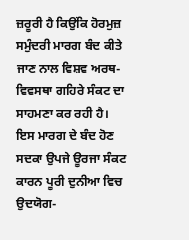ਜ਼ਰੂਰੀ ਹੈ ਕਿਉਂਕਿ ਹੋਰਮੁਜ਼ ਸਮੁੰਦਰੀ ਮਾਰਗ ਬੰਦ ਕੀਤੇ ਜਾਣ ਨਾਲ ਵਿਸ਼ਵ ਅਰਥ-ਵਿਵਸਥਾ ਗਹਿਰੇ ਸੰਕਟ ਦਾ ਸਾਹਮਣਾ ਕਰ ਰਹੀ ਹੈ। ਇਸ ਮਾਰਗ ਦੇ ਬੰਦ ਹੋਣ ਸਦਕਾ ਉਪਜੇ ਊਰਜਾ ਸੰਕਟ ਕਾਰਨ ਪੂਰੀ ਦੁਨੀਆ ਵਿਚ ਉਦਯੋਗ-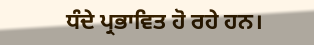ਧੰਦੇ ਪ੍ਰਭਾਵਿਤ ਹੋ ਰਹੇ ਹਨ।